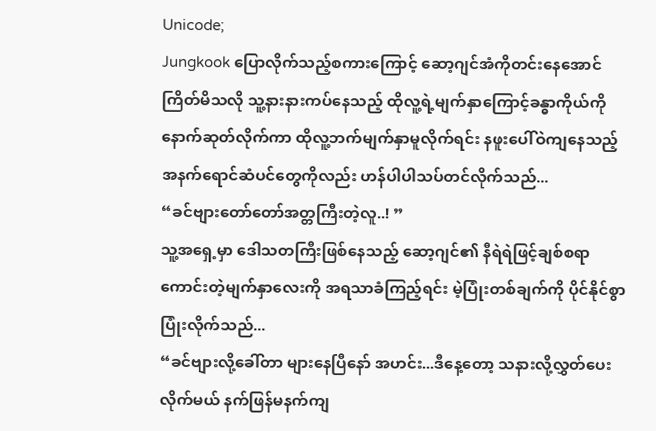Unicode;
Jungkook ပြောလိုက်သည့်စကားကြောင့် ဆော့ဂျင်အံကိုတင်းနေအောင်ကြိတ်မိသလို သူ့နားနားကပ်နေသည့် ထိုလူ့ရဲ့မျက်နှာကြောင့်ခန္ဓာကိုယ်ကိုနောက်ဆုတ်လိုက်ကာ ထိုလူ့ဘက်မျက်နှာမူလိုက်ရင်း နဖူးပေါ်ဝဲကျနေသည့် အနက်ရောင်ဆံပင်တွေကိုလည်း ဟန်ပါပါသပ်တင်လိုက်သည်...
“ခင်ဗျားတော်တော်အတ္တကြီးတဲ့လူ..! ”
သူ့အရှေ့မှာ ဒေါသတကြီးဖြစ်နေသည့် ဆော့ဂျင်၏ နီရဲရဲဖြင့်ချစ်စရာကောင်းတဲ့မျက်နှာလေးကို အရသာခံကြည့်ရင်း မဲ့ပြုံးတစ်ချက်ကို ပိုင်နိုင်စွာပြုံးလိုက်သည်...
“ခင်ဗျားလို့ခေါ်တာ များနေပြီနော် အဟင်း...ဒီနေ့တော့ သနားလို့လွှတ်ပေးလိုက်မယ် နက်ဖြန်မနက်ကျ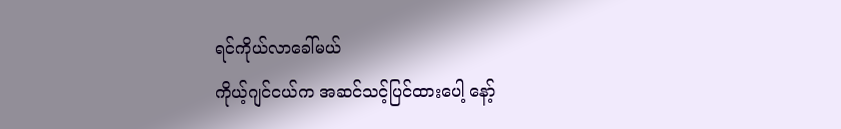ရင်ကိုယ်လာခေါ်မယ်
ကိုယ့်ဂျင်ငယ်က အဆင်သင့်ပြင်ထားပေါ့ နော့်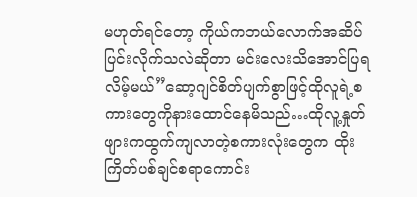မဟုတ်ရင်တော့ ကိုယ်ကဘယ်လောက်အဆိပ်ပြင်းလိုက်သလဲဆိုတာ မင်းလေးသိအောင်ပြရလိမ့်မယ်”ဆော့ဂျင်စိတ်ပျက်စွာဖြင့်ထိုလူရဲ့စကားတွေကိုနားထောင်နေမိသည်…ထိုလူ့နှုတ်ဖျားကထွက်ကျလာတဲ့စကားလုံးတွေက ထိုးကြိတ်ပစ်ချင်စရာကောင်း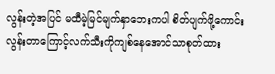လွန်းတဲ့အပြင် မထီမဲ့မြင်မျက်နှာဘေးကပါ စိတ်ပျက်ဖို့ကောင်းလွန်းတာကြောင့်လက်သီးကိုကျစ်နေအောင်သာစုတ်ထား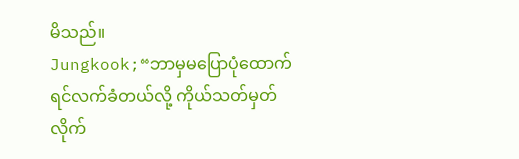မိသည်။
Jungkook;“ဘာမှမပြောပုံထောက်ရင်လက်ခံတယ်လို့ ကိုယ်သတ်မှတ်လိုက်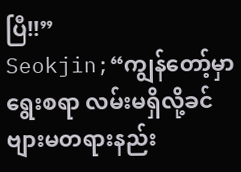ပြီ!!”
Seokjin;“ကျွန်တော့်မှာရွေးစရာ လမ်းမရှိလို့ခင်ဗျားမတရားနည်း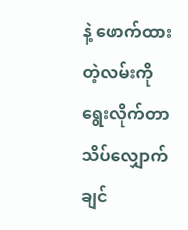နဲ့ ဖောက်ထားတဲ့လမ်းကို ရွေးလိုက်တာ သိပ်လျှောက်ချင်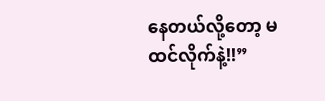နေတယ်လို့တော့ မထင်လိုက်နဲ့!!”